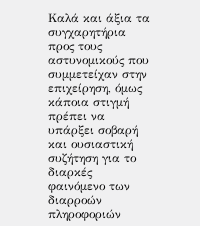Καλά και άξια τα συγχαρητήρια προς τους αστυνομικούς που συμμετείχαν στην επιχείρηση, όμως κάποια στιγμή πρέπει να υπάρξει σοβαρή και ουσιαστική συζήτηση για το διαρκές φαινόμενο των διαρροών πληροφοριών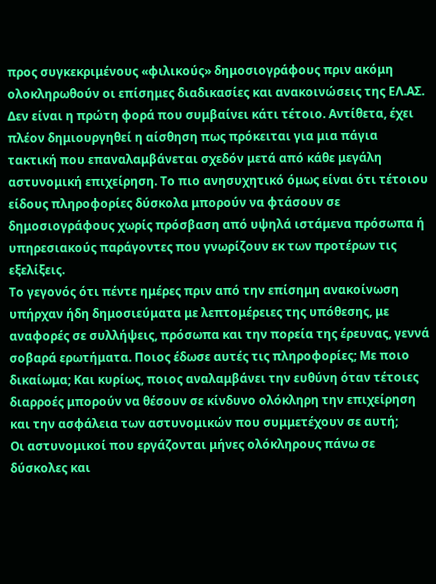προς συγκεκριμένους «φιλικούς» δημοσιογράφους πριν ακόμη ολοκληρωθούν οι επίσημες διαδικασίες και ανακοινώσεις της ΕΛ.ΑΣ.
Δεν είναι η πρώτη φορά που συμβαίνει κάτι τέτοιο. Αντίθετα, έχει πλέον δημιουργηθεί η αίσθηση πως πρόκειται για μια πάγια τακτική που επαναλαμβάνεται σχεδόν μετά από κάθε μεγάλη αστυνομική επιχείρηση. Το πιο ανησυχητικό όμως είναι ότι τέτοιου είδους πληροφορίες δύσκολα μπορούν να φτάσουν σε δημοσιογράφους χωρίς πρόσβαση από υψηλά ιστάμενα πρόσωπα ή υπηρεσιακούς παράγοντες που γνωρίζουν εκ των προτέρων τις εξελίξεις.
Το γεγονός ότι πέντε ημέρες πριν από την επίσημη ανακοίνωση υπήρχαν ήδη δημοσιεύματα με λεπτομέρειες της υπόθεσης, με αναφορές σε συλλήψεις, πρόσωπα και την πορεία της έρευνας, γεννά σοβαρά ερωτήματα. Ποιος έδωσε αυτές τις πληροφορίες; Με ποιο δικαίωμα; Και κυρίως, ποιος αναλαμβάνει την ευθύνη όταν τέτοιες διαρροές μπορούν να θέσουν σε κίνδυνο ολόκληρη την επιχείρηση και την ασφάλεια των αστυνομικών που συμμετέχουν σε αυτή;
Οι αστυνομικοί που εργάζονται μήνες ολόκληρους πάνω σε δύσκολες και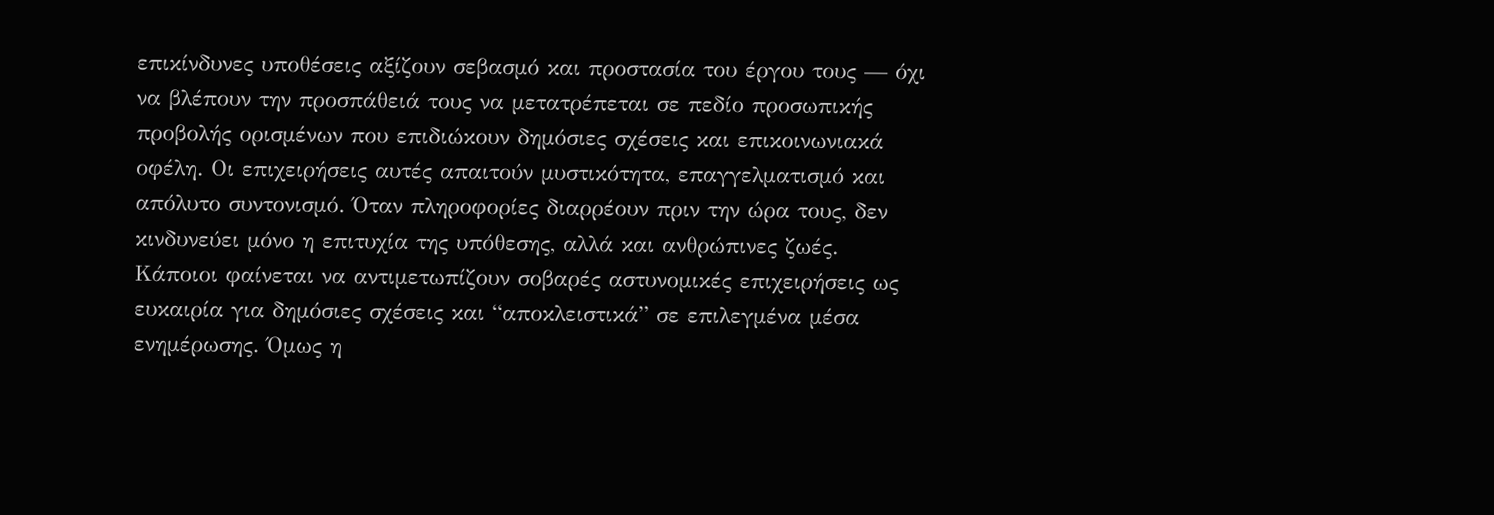επικίνδυνες υποθέσεις αξίζουν σεβασμό και προστασία του έργου τους — όχι να βλέπουν την προσπάθειά τους να μετατρέπεται σε πεδίο προσωπικής προβολής ορισμένων που επιδιώκουν δημόσιες σχέσεις και επικοινωνιακά οφέλη. Οι επιχειρήσεις αυτές απαιτούν μυστικότητα, επαγγελματισμό και απόλυτο συντονισμό. Όταν πληροφορίες διαρρέουν πριν την ώρα τους, δεν κινδυνεύει μόνο η επιτυχία της υπόθεσης, αλλά και ανθρώπινες ζωές.
Κάποιοι φαίνεται να αντιμετωπίζουν σοβαρές αστυνομικές επιχειρήσεις ως ευκαιρία για δημόσιες σχέσεις και “αποκλειστικά” σε επιλεγμένα μέσα ενημέρωσης. Όμως η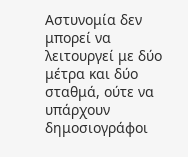Αστυνομία δεν μπορεί να λειτουργεί με δύο μέτρα και δύο σταθμά, ούτε να υπάρχουν δημοσιογράφοι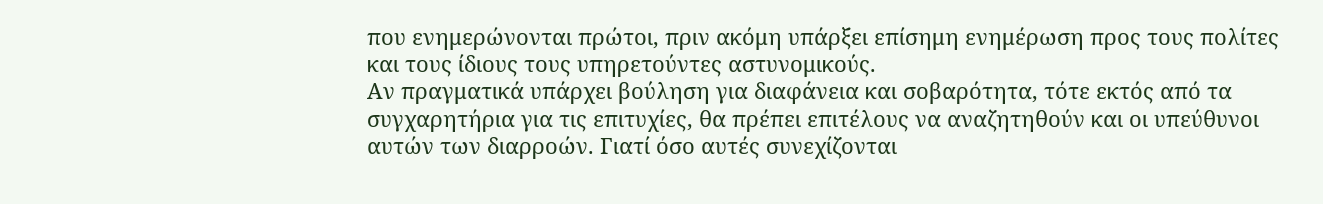που ενημερώνονται πρώτοι, πριν ακόμη υπάρξει επίσημη ενημέρωση προς τους πολίτες και τους ίδιους τους υπηρετούντες αστυνομικούς.
Αν πραγματικά υπάρχει βούληση για διαφάνεια και σοβαρότητα, τότε εκτός από τα συγχαρητήρια για τις επιτυχίες, θα πρέπει επιτέλους να αναζητηθούν και οι υπεύθυνοι αυτών των διαρροών. Γιατί όσο αυτές συνεχίζονται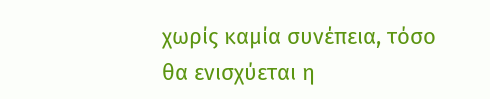χωρίς καμία συνέπεια, τόσο θα ενισχύεται η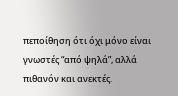πεποίθηση ότι όχι μόνο είναι γνωστές “από ψηλά”, αλλά πιθανόν και ανεκτές.